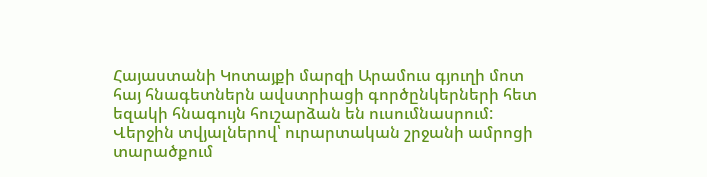Հայաստանի Կոտայքի մարզի Արամուս գյուղի մոտ հայ հնագետներն ավստրիացի գործընկերների հետ եզակի հնագույն հուշարձան են ուսումնասրում: Վերջին տվյալներով՝ ուրարտական շրջանի ամրոցի տարածքում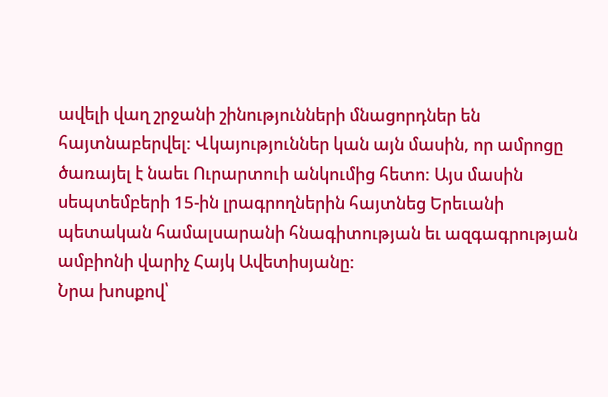ավելի վաղ շրջանի շինությունների մնացորդներ են հայտնաբերվել: Վկայություններ կան այն մասին, որ ամրոցը ծառայել է նաեւ Ուրարտուի անկումից հետո: Այս մասին սեպտեմբերի 15-ին լրագրողներին հայտնեց Երեւանի պետական համալսարանի հնագիտության եւ ազգագրության ամբիոնի վարիչ Հայկ Ավետիսյանը:
Նրա խոսքով՝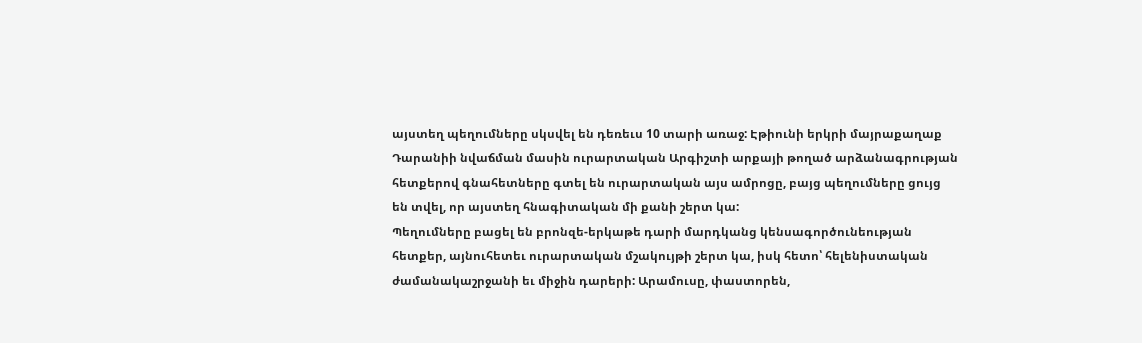այստեղ պեղումները սկսվել են դեռեւս 10 տարի առաջ: Էթիունի երկրի մայրաքաղաք Դարանիի նվաճման մասին ուրարտական Արգիշտի արքայի թողած արձանագրության հետքերով գնահետները գտել են ուրարտական այս ամրոցը, բայց պեղումները ցույց են տվել, որ այստեղ հնագիտական մի քանի շերտ կա:
Պեղումները բացել են բրոնզե-երկաթե դարի մարդկանց կենսագործունեության հետքեր, այնուհետեւ ուրարտական մշակույթի շերտ կա, իսկ հետո՝ հելենիստական ժամանակաշրջանի եւ միջին դարերի: Արամուսը, փաստորեն,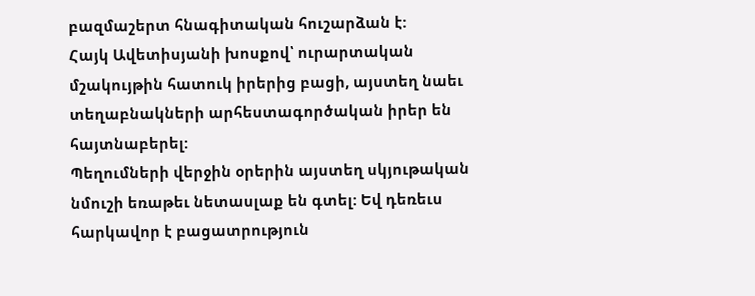բազմաշերտ հնագիտական հուշարձան է:
Հայկ Ավետիսյանի խոսքով՝ ուրարտական մշակույթին հատուկ իրերից բացի, այստեղ նաեւ տեղաբնակների արհեստագործական իրեր են հայտնաբերել:
Պեղումների վերջին օրերին այստեղ սկյութական նմուշի եռաթեւ նետասլաք են գտել: Եվ դեռեւս հարկավոր է բացատրություն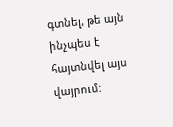գտնել, թե այն ինչպես է հայտնվել այս վայրում: